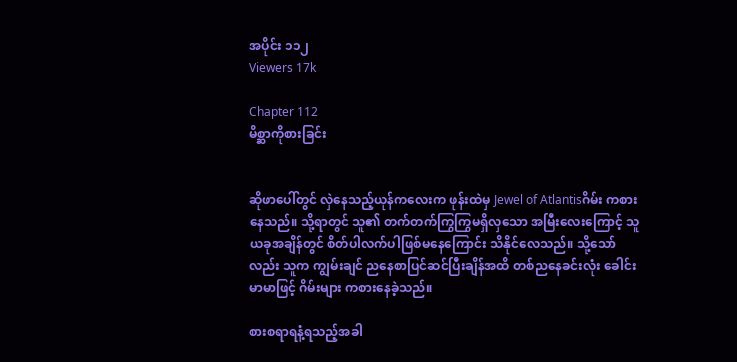အပိုင်း ၁၁၂
Viewers 17k

Chapter 112
မိစ္ဆာကိုစားခြင်း


ဆိုဖာပေါ်တွင် လှဲနေသည့်ယုန်ကလေးက ဖုန်းထဲမှ Jewel of Atlantisဂိမ်း ကစားနေသည်။ သို့ရာတွင် သူ၏ တက်တက်ကြွကြွမရှိလှသော အမြီးလေးကြောင့် သူ ယခုအချိန်တွင် စိတ်ပါလက်ပါဖြစ်မနေကြောင်း သိနိုင်လေသည်။ သို့သော်လည်း သူက ကျွမ်းချင် ညနေစာပြင်ဆင်ပြီးချိန်အထိ တစ်‌ညနေခင်းလုံး ခေါင်းမာမာဖြင့် ဂိမ်းများ ကစားနေခဲ့သည်။

စားစရာရနံ့ရသည့်အခါ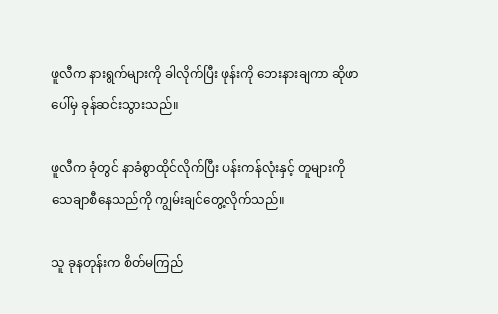ဖူလီက နားရွက်များကို ခါလိုက်ပြီး ဖုန်းကို ဘေးနားချကာ ဆိုဖာပေါ်မှ ခုန်ဆင်းသွားသည်။

ဖူလီက ခုံတွင် နာခံစွာထိုင်လိုက်ပြီး ပန်းကန်လုံးနှင့် တူများကို သေချာစီနေသည်ကို ကျွမ်းချင်တွေ့လိုက်သည်။

သူ ခုနတုန်းက စိတ်မကြည်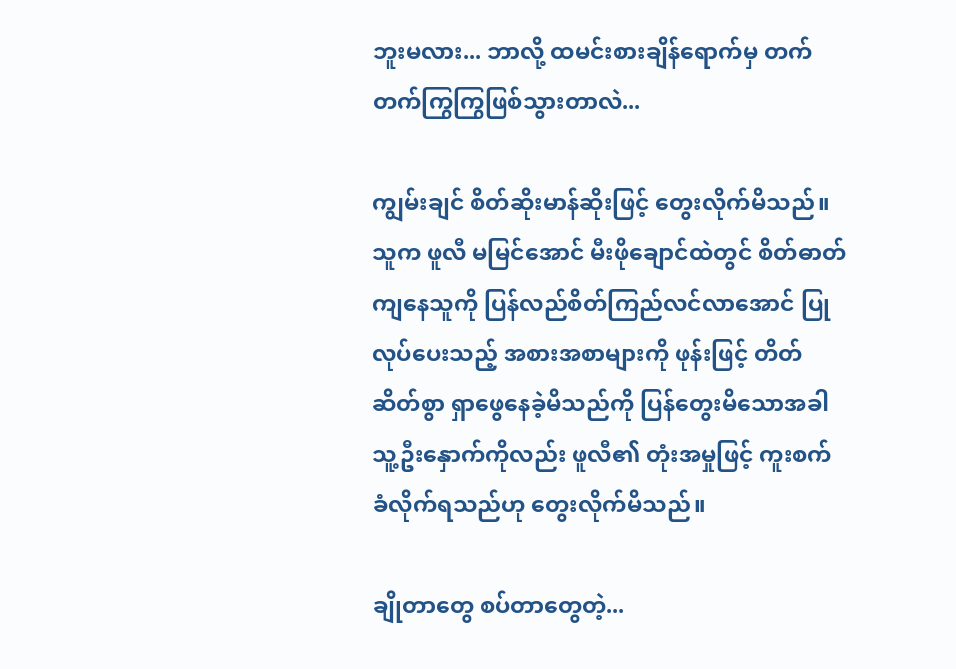ဘူးမလား... ဘာလို့ ထမင်းစားချိန်ရောက်မှ တက်တက်ကြွကြွဖြစ်သွားတာလဲ...

ကျွမ်းချင် စိတ်ဆိုးမာန်ဆိုးဖြင့် တွေးလိုက်မိသည်။ သူက ဖူလီ မမြင်အောင် မီးဖိုချောင်ထဲတွင် စိတ်ဓာတ်ကျနေသူကို ပြန်လည်စိတ်ကြည်လင်လာအောင် ပြုလုပ်ပေးသည့် အစားအစာများကို ဖုန်းဖြင့် တိတ်ဆိတ်စွာ ရှာဖွေနေခဲ့မိသည်ကို ပြန်တွေးမိသောအခါ သူ့ဦးနှောက်ကိုလည်း ဖူလီ၏ တုံးအမှုဖြင့် ကူးစက်ခံလိုက်ရသည်ဟု တွေးလိုက်မိသည်။

ချိုတာတွေ စပ်တာတွေတဲ့...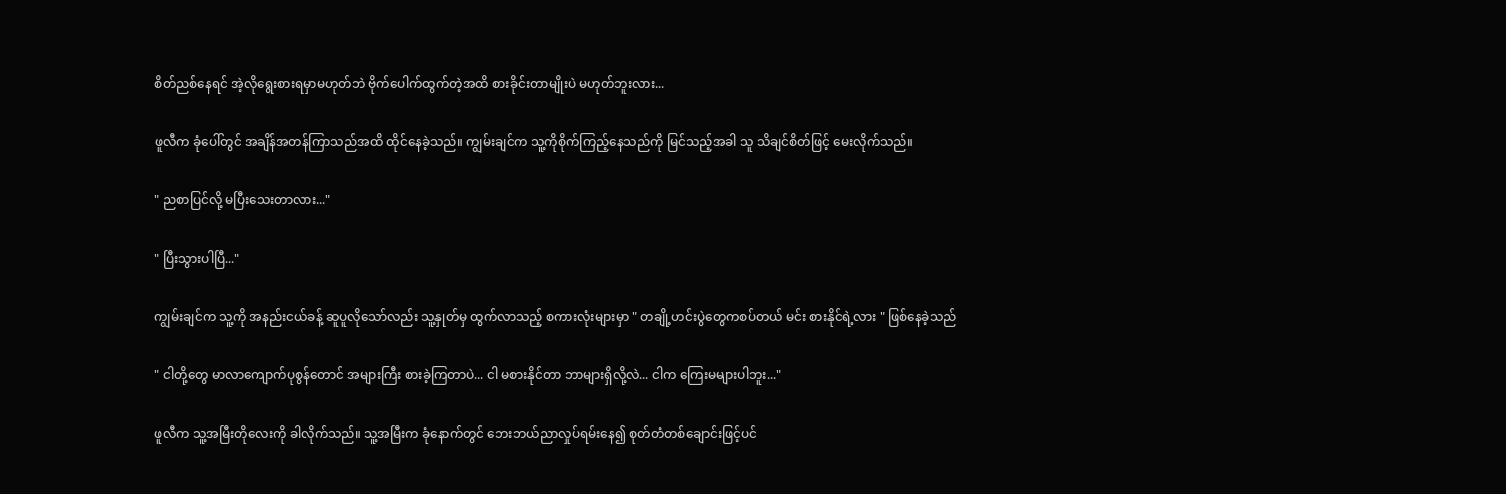စိတ်ညစ်နေရင် အဲ့လိုရွေးစားရမှာမဟုတ်ဘဲ ဗိုက်ပေါက်ထွက်တဲ့အထိ စားခိုင်းတာမျိုးပဲ မဟုတ်ဘူးလား...

ဖူလီက ခုံပေါ်တွင် အချိန်အတန်ကြာသည်အထိ ထိုင်နေခဲ့သည်။ ကျွမ်းချင်က သူ့ကိုစိုက်ကြည့်နေသည်ကို မြင်သည့်အခါ သူ သိချင်စိတ်ဖြင့် မေးလိုက်သည်။

" ညစာပြင်လို့ မပြီးသေးတာလား..."

" ပြီးသွားပါပြီ..."

ကျွမ်းချင်က သူ့ကို အနည်းငယ်ခန့် ဆူပူလိုသော်လည်း သူ့နှုတ်မှ ထွက်လာသည့် စကားလုံးများမှာ " တချို့ဟင်းပွဲတွေကစပ်တယ် မင်း စားနိုင်ရဲ့လား " ဖြစ်နေခဲ့သည်

" ငါတို့တွေ မာလာကျောက်ပုစွန်တောင် အများကြီး စားခဲ့ကြတာပဲ... ငါ မစားနိုင်တာ ဘာများရှိလို့လဲ... ငါက ကြေးမများပါဘူး..."

ဖူလီက သူ့အမြီးတိုလေးကို ခါလိုက်သည်။ သူ့အမြီးက ခုံနောက်တွင် ဘေးဘယ်ညာလှုပ်ရမ်းနေ၍ စုတ်တံ‌တစ်ချောင်းဖြင့်ပင်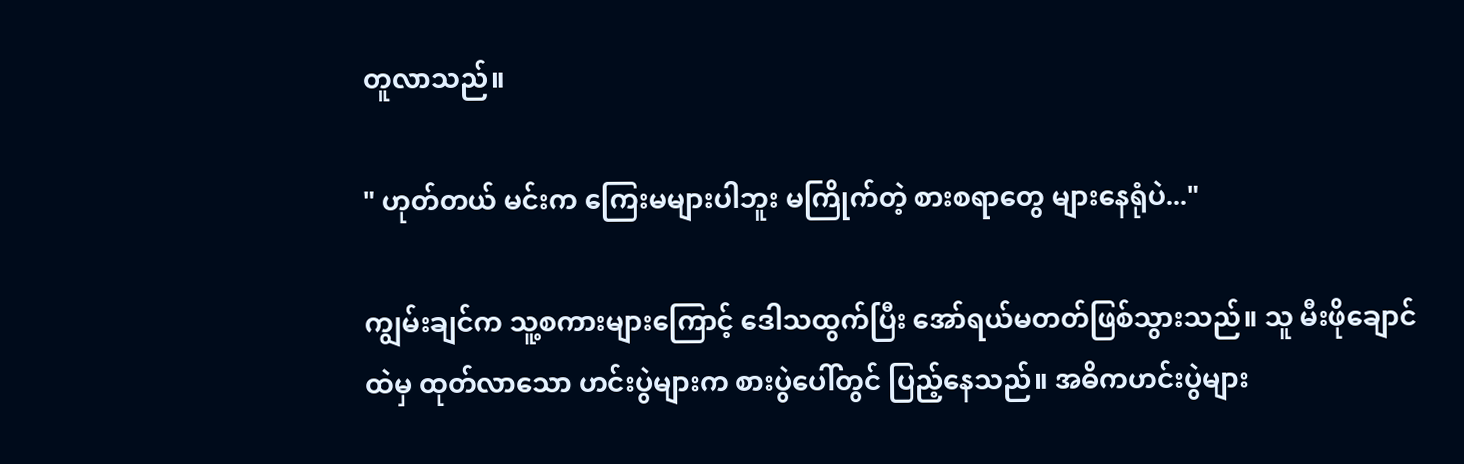တူလာသည်။

" ဟုတ်တယ် မင်းက ကြေးမများပါဘူး မကြိုက်တဲ့ စားစရာတွေ များနေရုံပဲ..."

ကျွမ်းချင်က သူ့စကားများကြောင့် ဒေါသထွက်ပြီး အော်ရယ်မတတ်ဖြစ်သွားသည်။ သူ မီးဖိုချောင်ထဲမှ ထုတ်လာသော ဟင်းပွဲများက စားပွဲပေါ်တွင် ပြည့်နေသည်။ အဓိကဟင်းပွဲများ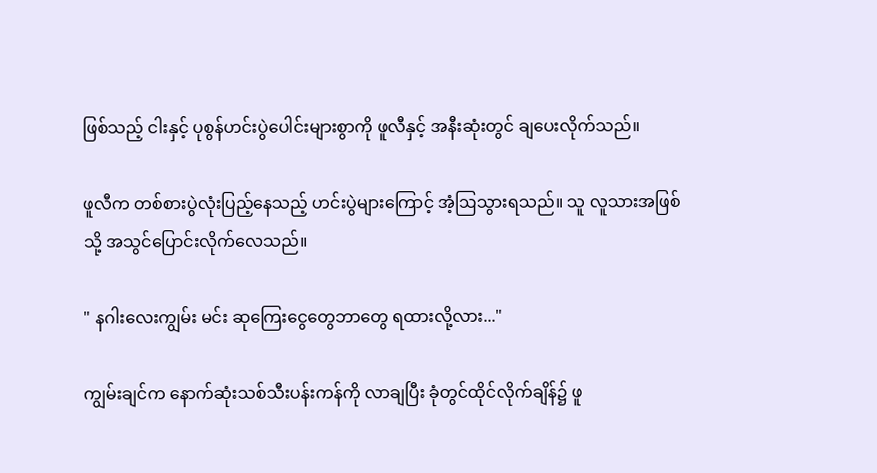ဖြစ်သည့် ငါးနှင့် ပုစွန်ဟင်းပွဲပေါင်းများစွာကို ဖူလီနှင့် အနီးဆုံးတွင် ချပေးလိုက်သည်။

ဖူလီက တစ်စားပွဲလုံးပြည့်နေသည့် ဟင်းပွဲများကြောင့် အံ့ဩသွားရသည်။ သူ လူသားအဖြစ်သို့ အသွင်ပြောင်းလိုက်လေသည်။

" နဂါးလေးကျွမ်း မင်း ဆုကြေးငွေတွေဘာတွေ ရထားလို့လား..."

ကျွမ်းချင်က နောက်ဆုံးသစ်သီးပန်းကန်ကို လာချပြီး ခုံတွင်ထိုင်လိုက်ချိန်၌ ဖူ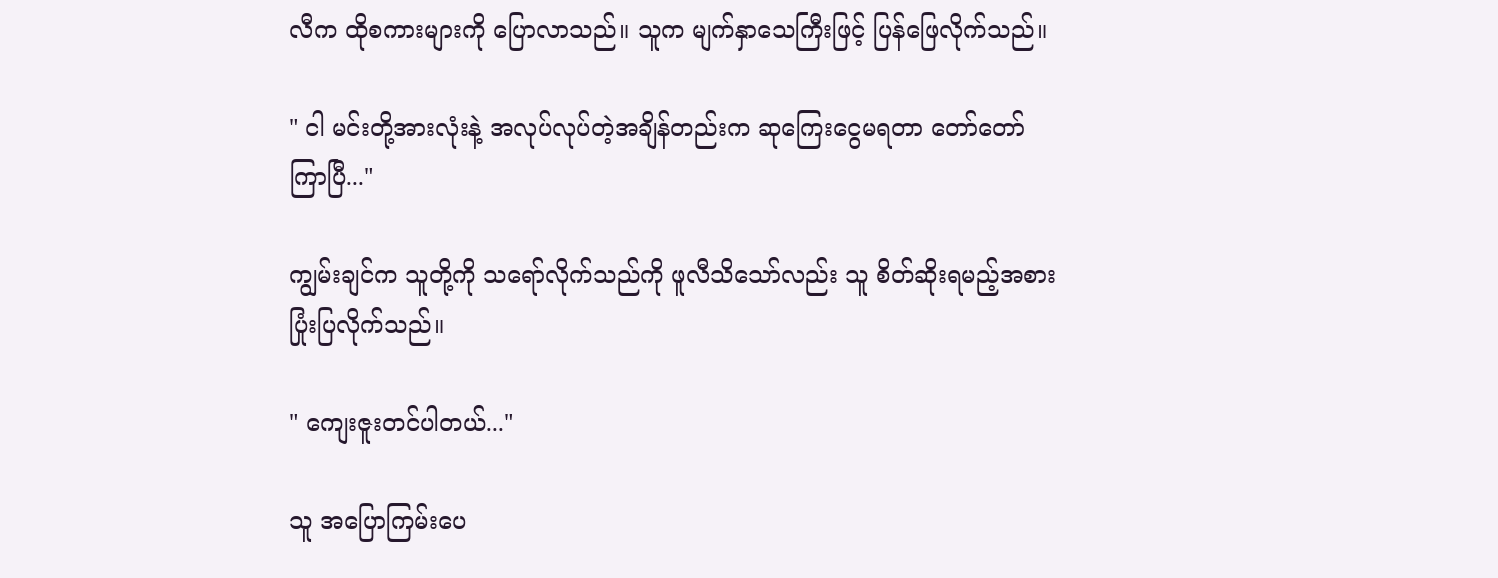လီက ထိုစကားများကို ပြောလာသည်။ သူက မျက်နှာသေကြီးဖြင့် ပြန်ဖြေလိုက်သည်။

" ငါ မင်းတို့အားလုံးနဲ့ အလုပ်လုပ်တဲ့အချိန်တည်းက ဆုကြေးငွေမရတာ တော်တော်ကြာပြီ..."

ကျွမ်းချင်က သူတို့ကို သရော်လိုက်သည်ကို ဖူလီသိသော်လည်း သူ စိတ်ဆိုးရမည့်အစား ပြုံးပြလိုက်သည်။

" ကျေးဇူးတင်ပါတယ်..."

သူ အပြောကြမ်းပေ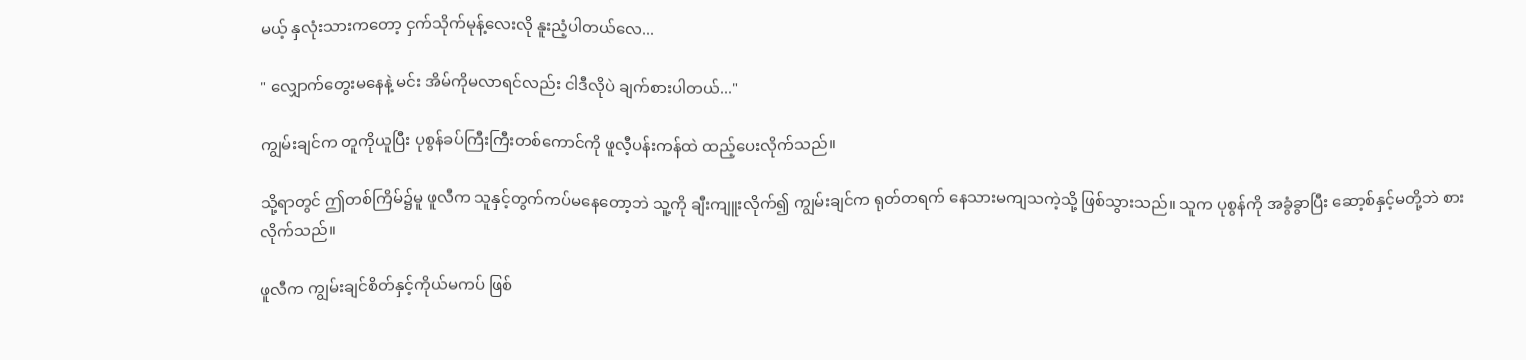မယ့် နှလုံးသားကတော့ ငှက်သိုက်မုန့်လေးလို နူးညံ့ပါတယ်လေ...

" လျှောက်တွေးမနေနဲ့ မင်း အိမ်ကိုမလာရင်လည်း ငါဒီလိုပဲ ချက်စားပါတယ်..."

ကျွမ်းချင်က တူကိုယူပြီး ပုစွန်ခပ်ကြီးကြီးတစ်ကောင်ကို ဖူလီ့ပန်းကန်ထဲ ထည့်ပေးလိုက်သည်။

သို့ရာတွင် ဤတစ်ကြိမ်၌မူ ဖူလီက သူနှင့်တွက်ကပ်မနေတော့ဘဲ သူ့ကို ချီးကျူးလိုက်၍ ကျွမ်းချင်က ရုတ်တရက် နေသားမကျသကဲ့သို့ ဖြစ်သွားသည်။ သူက ပုစွန်ကို အခွံခွာပြီး ဆော့စ်နှင့်မတို့ဘဲ စားလိုက်သည်။

ဖူလီက ကျွမ်းချင်စိတ်နှင့်ကိုယ်မကပ် ဖြစ်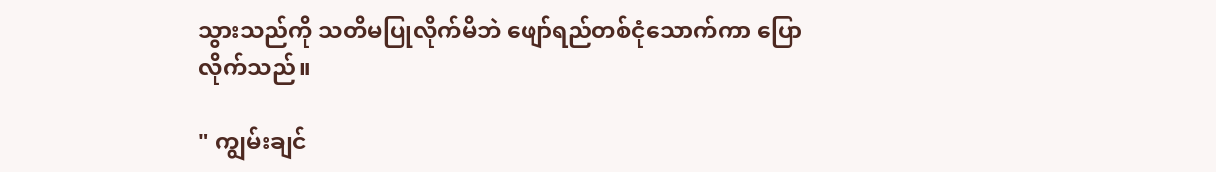သွားသည်ကို သတိမပြုလိုက်မိဘဲ ဖျော်ရည်တစ်ငုံသောက်ကာ ပြောလိုက်သည်။

" ကျွမ်းချင်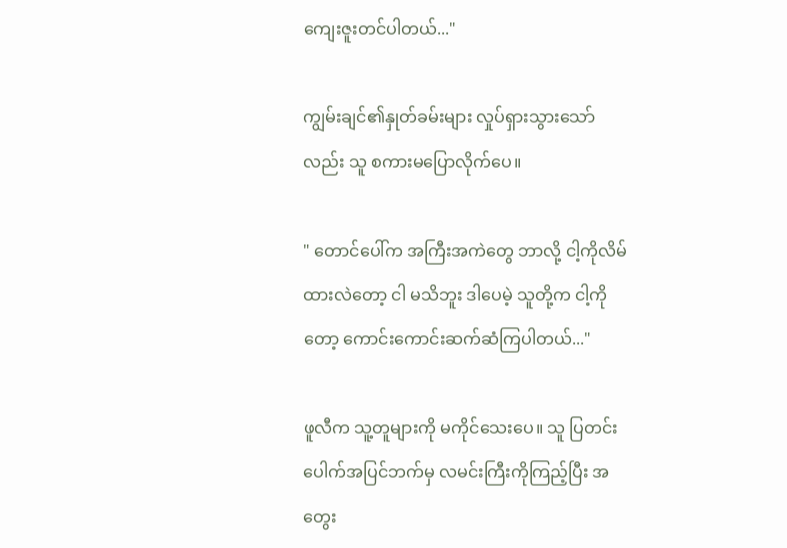ကျေးဇူးတင်ပါတယ်..."

ကျွမ်းချင်၏နှုတ်ခမ်းများ လှုပ်ရှားသွားသော်လည်း သူ စကားမပြောလိုက်ပေ။

" တောင်ပေါ်က အကြီးအကဲတွေ ဘာလို့ ငါ့ကိုလိမ်ထားလဲတော့ ငါ မသိဘူး ဒါပေမဲ့ သူတို့က ငါ့ကိုတော့ ကောင်းကောင်းဆက်ဆံကြပါတယ်..."

ဖူလီက သူ့တူများကို မကိုင်သေးပေ။ သူ ပြတင်းပေါက်အပြင်ဘက်မှ လမင်းကြီးကိုကြည့်ပြီး အတွေး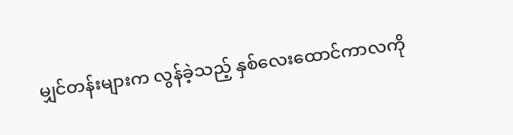မျှင်တန်းများက လွန်ခဲ့သည့် နှစ်လေးထောင်ကာလကို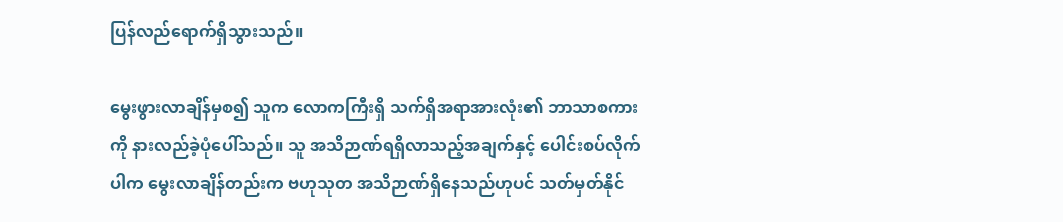ပြန်လည်ရောက်ရှိသွားသည်။

မွေးဖွားလာချိန်မှစ၍ သူက လောကကြီးရှိ သက်ရှိအရာအားလုံး၏ ဘာသာစကားကို နားလည်ခဲ့ပုံပေါ်သည်။ သူ အသိဉာဏ်ရရှိလာသည့်အချက်နှင့် ပေါင်းစပ်လိုက်ပါက မွေးလာချိန်တည်းက ဗဟုသုတ အသိဉာဏ်ရှိနေသည်ဟုပင် သတ်မှတ်နိုင်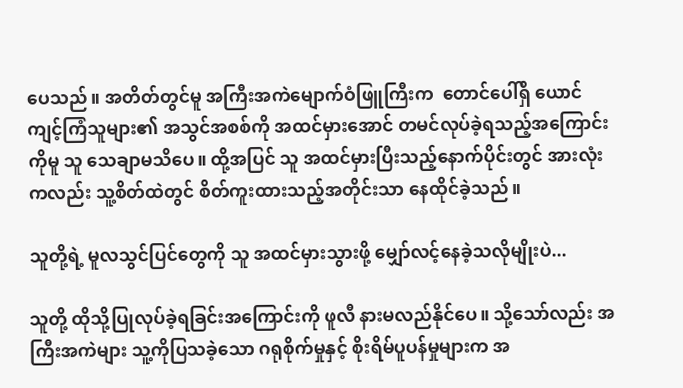ပေသည်။ အတိတ်တွင်မူ အကြီးအကဲမျောက်ဝံဖြူကြီးက  တောင်ပေါ်ရှိ ယောင်ကျင့်ကြံသူများ၏ အသွင်အစစ်ကို အထင်မှားအောင် တမင်လုပ်ခဲ့ရသည့်အကြောင်းကိုမူ သူ သေချာမသိပေ။ ထို့အပြင် သူ အထင်မှားပြီးသည့်နောက်ပိုင်းတွင် အားလုံးကလည်း သူ့စိတ်ထဲတွင် စိတ်ကူးထားသည့်အတိုင်းသာ နေထိုင်ခဲ့သည်။

သူတို့ရဲ့ မူလသွင်ပြင်တွေကို သူ အထင်မှားသွားဖို့ မျှော်‌လင့်နေခဲ့သလိုမျိုးပဲ...

သူတို့ ထိုသို့ပြုလုပ်ခဲ့ရခြင်းအကြောင်းကို ဖူလီ နားမလည်နိုင်ပေ။ သို့သော်လည်း အကြီးအကဲများ သူ့ကိုပြသခဲ့သော ဂရုစိုက်မှုနှင့် စိုးရိမ်ပူပန်မှုများက အ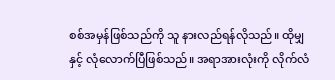စစ်အမှန်ဖြစ်သည်ကို သူ နားလည်ရန်လိုသည်။ ထိုမျှနှင့် လုံလောက်ပြီဖြစ်သည်။ အရာအားလုံးကို လိုက်လံ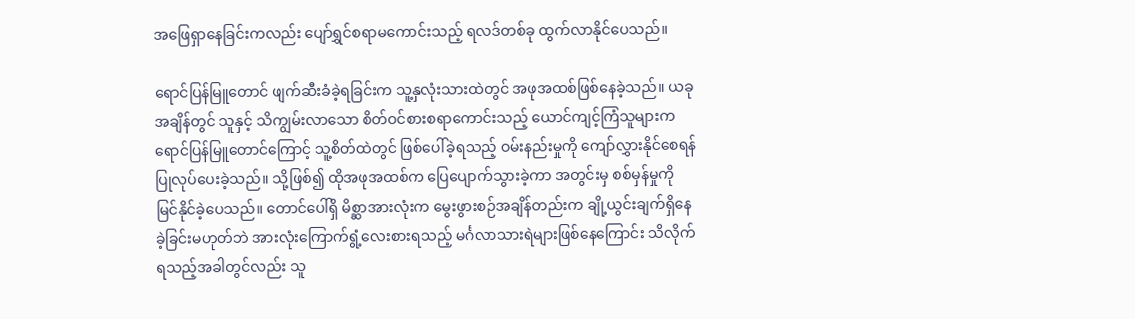အဖြေရှာနေခြင်းကလည်း ပျော်ရွှင်စရာမကောင်းသည့် ရလဒ်တစ်ခု ထွက်လာနိုင်ပေသည်။

ရောင်ပြန်မြူတောင် ဖျက်ဆီးခံခဲ့ရခြင်းက သူ့နှလုံးသားထဲတွင် အဖုအထစ်ဖြစ်နေခဲ့သည်။ ယခုအချိန်တွင် သူနှင့် သိကျွမ်းလာသော စိတ်ဝင်စားစရာကောင်းသည့် ယောင်ကျင့်ကြံသူများက ရောင်ပြန်မြူတောင်ကြောင့် သူ့စိတ်ထဲတွင် ဖြစ်ပေါ်ခဲ့ရသည့် ဝမ်းနည်းမှုကို ကျော်လွှား‌နိုင်စေရန် ပြုလုပ်ပေးခဲ့သည်။ သို့ဖြစ်၍ ထိုအဖုအထစ်က ပြေပျောက်သွားခဲ့ကာ အတွင်းမှ စစ်မှန်မှုကို မြင်နိုင်ခဲ့ပေသည်။ တောင်ပေါ်ရှိ မိစ္ဆာအားလုံးက မွေးဖွားစဉ်အချိန်တည်းက ချို့ယွင်းချက်ရှိနေခဲ့ခြင်းမဟုတ်ဘဲ အားလုံးကြောက်ရွံ့လေးစားရသည့် မင်္ဂလာသားရဲများဖြစ်နေကြောင်း သိလိုက်ရသည့်အခါတွင်လည်း သူ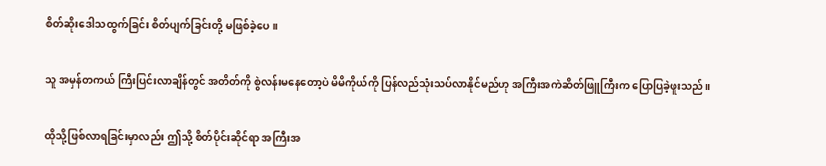စိတ်ဆိုးဒေါသထွက်ခြင်း စိတ်ပျက်ခြင်းတို့ မဖြစ်ခဲ့ပေ။

သူ အမှန်တကယ် ကြီးပြင်းလာချိန်တွင် အတိတ်ကို စွဲလန်းမနေတော့ပဲ မိမိကိုယ်ကို ပြန်လည်သုံးသပ်လာနိုင်မည်ဟု အကြီးအကဲဆိတ်ဖြူကြီးက ပြောပြခဲ့ဖူးသည်။

ထိုသို့ဖြစ်လာရခြင်းမှာလည်း ဤသို့ စိတ်ပိုင်းဆိုင်ရာ အကြီးအ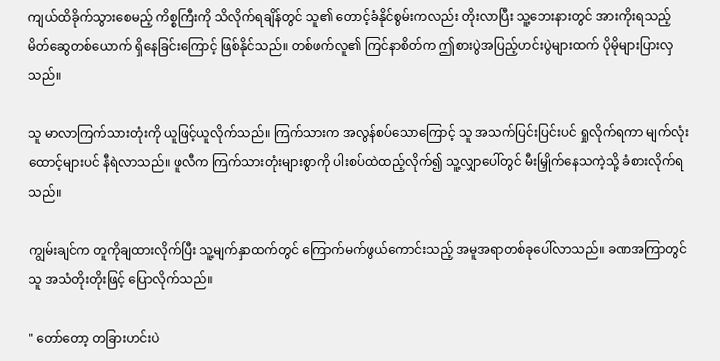ကျယ်ထိခိုက်သွားစေမည့် ကိစ္စကြီးကို သိလိုက်ရချိန်တွင် သူ၏ ‌တောင့်ခံနိုင်စွမ်းကလည်း တိုးလာပြီး သူ့ဘေးနားတွင် အားကိုးရသည့်မိတ်ဆွေတစ်ယောက် ရှိနေခြင်းကြောင့် ဖြစ်နိုင်သည်။ တစ်ဖက်လူ၏ ကြင်နာစိတ်က ဤစားပွဲအပြည့်ဟင်းပွဲများထက် ပိုမိုများပြားလှသည်။

သူ မာလာကြက်သားတုံးကို ယူဖြင့်ယူလိုက်သည်။ ကြက်သားက အလွန်စပ်သောကြောင့် သူ အသက်ပြင်းပြင်းပင် ရှုလိုက်ရကာ မျက်လုံးထောင့်များပင် နီရဲလာသည်။ ဖူလီက ကြက်သားတုံးများစွာကို ပါးစပ်ထဲထည့်လိုက်၍ သူ့လျှာပေါ်တွင် မီးမြှိုက်နေသကဲ့သို့ ခံစားလိုက်ရသည်။

ကျွမ်းချင်က တူကိုချထားလိုက်ပြီး သူ့မျက်နှာထက်တွင် ကြောက်မက်ဖွယ်ကောင်းသည့် အမူအရာတစ်ခုပေါ်လာသည်။ ခဏအကြာတွင် သူ အသံတိုးတိုးဖြင့် ပြောလိုက်သည်။

" တော်တော့ တခြားဟင်းပဲ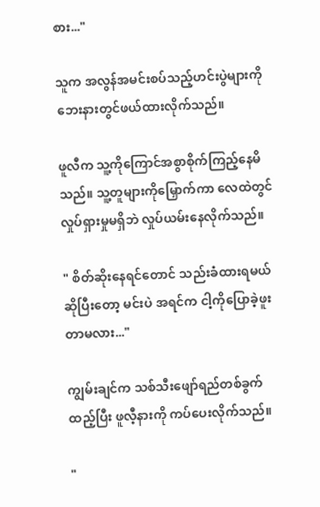စား..."

သူက အလွန်အမင်းစပ်သည့်ဟင်းပွဲများကို ဘေးနားတွင်ဖယ်ထားလိုက်သည်။

ဖူလီက သူ့ကိုကြောင်အစွာစိုက်ကြည့်နေမိသည်။ သူ့တူများကိုမြှောက်ကာ လေထဲတွင် လှုပ်ရှားမှုမရှိဘဲ လှုပ်ယမ်းနေ‌လိုက်သည်။

" စိတ်ဆိုးနေရင်တောင် သည်းခံထားရမယ်ဆိုပြီးတော့ မင်းပဲ အရင်က ငါ့ကိုပြောခဲ့ဖူးတာမလား..."

ကျွမ်းချင်က သစ်သီးဖျော်ရည်တစ်ခွက်ထည့်ပြီး ဖူလီ့နားကို ကပ်ပေးလိုက်သည်။

"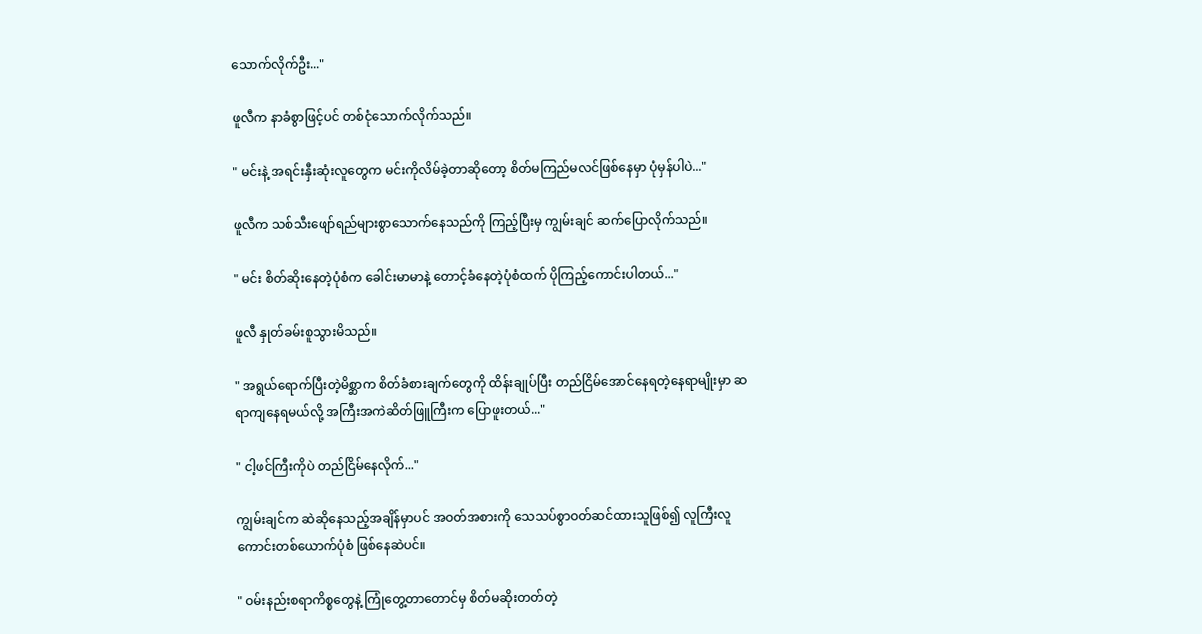သောက်လိုက်ဦး..."

ဖူလီက နာခံစွာဖြင့်ပင် တစ်ငုံသောက်လိုက်သည်။

" မင်းနဲ့ အရင်းနှီးဆုံးလူတွေက မင်းကိုလိမ်ခဲ့တာဆိုတော့ စိတ်မကြည်မလင်ဖြစ်နေမှာ ပုံမှန်ပါပဲ..."

ဖူလီက သစ်သီးဖျော်ရည်များစွာသောက်နေသည်ကို ကြည့်ပြီးမှ ကျွမ်းချင် ဆက်ပြောလိုက်သည်။

" မင်း စိတ်ဆိုးနေတဲ့ပုံစံက ခေါင်းမာမာနဲ့ တောင့်ခံနေတဲ့ပုံစံထက် ပိုကြည့်ကောင်းပါတယ်..."

ဖူလီ နှုတ်ခမ်းစူသွားမိသည်။

" အရွယ်ရောက်ပြီးတဲ့မိစ္ဆာက စိတ်ခံစားချက်တွေကို ထိန်းချုပ်ပြီး တည်ငြိမ်အောင်နေရတဲ့နေရာမျိုးမှာ ဆရာကျနေရမယ်လို့ အကြီးအကဲဆိတ်ဖြူကြီးက ပြောဖူးတယ်..."

" ငါ့ဖင်ကြီးကိုပဲ တည်ငြိမ်နေလိုက်..."

ကျွမ်းချင်က ဆဲဆိုနေသည့်အချိန်မှာပင် အဝတ်အစားကို သေသပ်စွာဝတ်ဆင်ထားသူဖြစ်၍ လူ‌ကြီးလူကောင်းတစ်ယောက်ပုံစံ ဖြစ်နေဆဲပင်။

" ဝမ်းနည်းစရာကိစ္စတွေနဲ့ ကြုံတွေ့တာတောင်မှ စိတ်မဆိုးတတ်တဲ့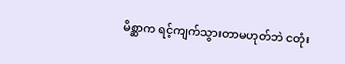မိစ္ဆာက ရင့်ကျက်သွားတာမဟုတ်ဘဲ ငတုံး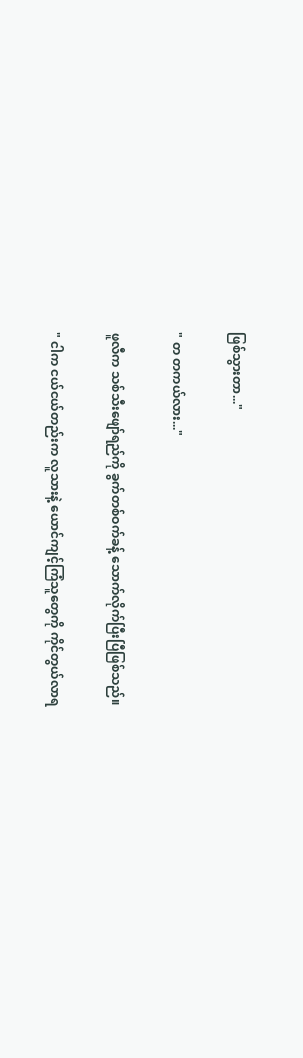ဖြစ်သွားတာ..."

" တ တကယ်လား..."

ဖူလီက သစ်သီးဖျော်ရည်ကို ခွက်တစ်ဝက်ခန့် သောက်လိုက်ပြီးပြီဖြစ်သည်။

" ငါက ငယ်ငယ်တည်းက လူသားနဲ့ ယောင်ကျင့်ကြံသူတွေကို ကိုင်တွယ်လာရ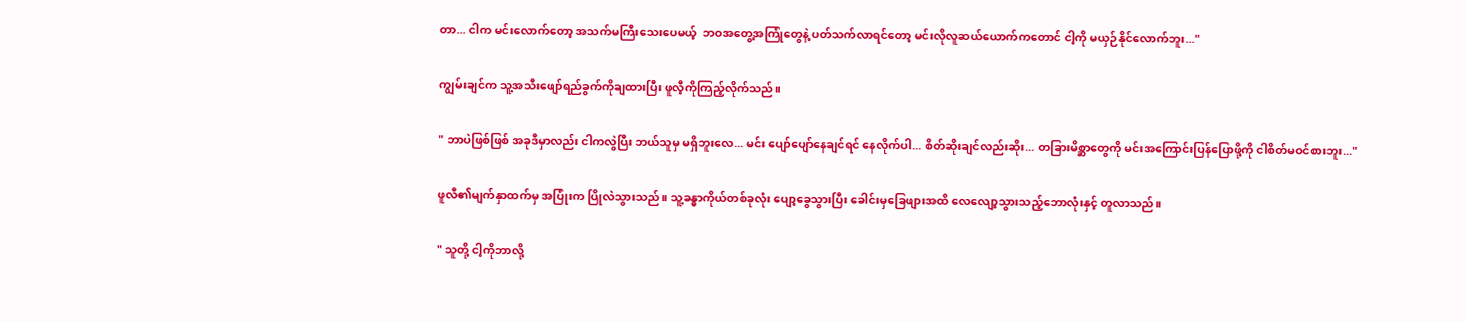တာ... ငါက မင်းလောက်တော့ အသက်မကြီးသေးပေမယ့်  ဘဝအတွေ့အကြုံတွေနဲ့ ပတ်သက်လာရင်တော့ မင်းလိုလူဆယ်ယောက်ကတောင် ငါ့ကို မယှဉ်နိုင်လောက်ဘူး..."

ကျွမ်းချင်က သူ့အသီးဖျော်ရည်ခွက်ကိုချထားပြီး ဖူလီ့ကိုကြည့်လိုက်သည်။

" ဘာပဲဖြစ်ဖြစ် အခုဒီမှာလည်း ငါကလွဲပြီး ဘယ်သူမှ မရှိဘူးလေ... မင်း ပျော်ပျော်နေချင်ရင် နေလိုက်ပါ... စိတ်ဆိုးချင်လည်းဆိုး... တခြားမိစ္ဆာတွေကို မင်းအကြောင်းပြန်ပြောဖို့ကို ငါစိတ်မဝင်စားဘူး..."

ဖူလီ၏မျက်နှာထက်မှ အပြုံးက ပြိုလဲသွားသည်။ သူ့ခန္ဓာကိုယ်တစ်ခုလုံး ပျော့ခွေသွားပြီး ခေါင်းမှခြေဖျားအထိ လေလျော့သွားသည့်ဘောလုံးနှင့် တူလာသည်။

" သူတို့ ငါ့ကိုဘာလို့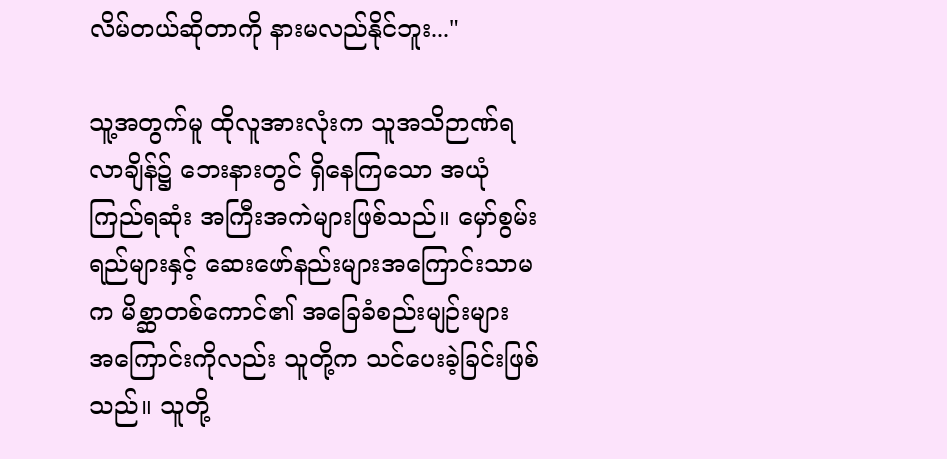လိမ်တယ်ဆိုတာကို နားမလည်နိုင်ဘူး..."

သူ့အတွက်မူ ထိုလူအားလုံးက သူအသိဉာဏ်ရလာချိန်၌ ဘေးနားတွင် ရှိနေကြသော အယုံကြည်ရဆုံး အကြီးအကဲများဖြစ်သည်။ မှော်စွမ်းရည်များနှင့် ဆေးဖော်နည်းများအကြောင်းသာမက မိစ္ဆာတစ်ကောင်၏ အခြေခံစည်းမျဉ်းများ အကြောင်းကိုလည်း သူတို့က သင်ပေးခဲ့ခြင်းဖြစ်သည်။ သူတို့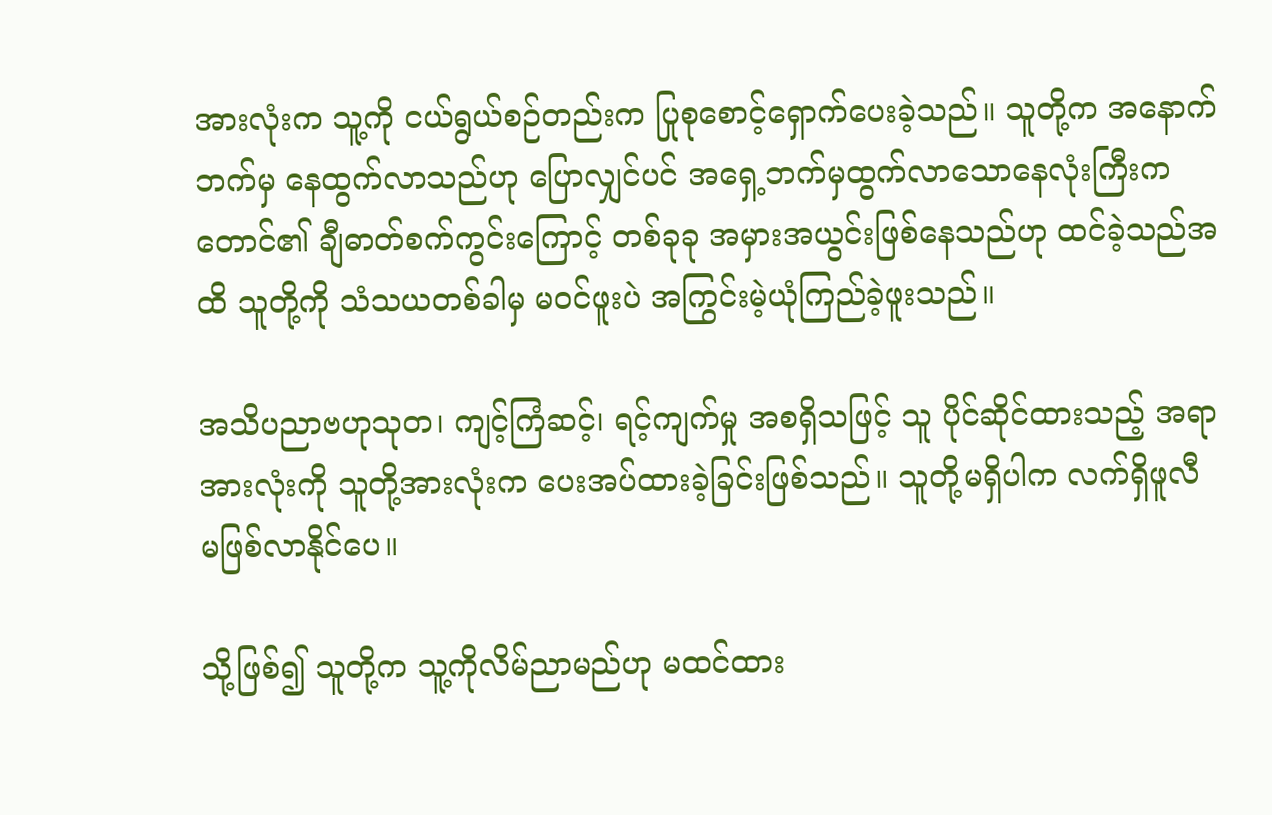အားလုံးက သူ့ကို ငယ်ရွယ်စဉ်တည်းက ပြုစုစောင့်ရှောက်ပေးခဲ့သည်။ သူတို့က ‌အနောက်ဘက်မှ နေထွက်လာသည်ဟု ပြောလျှင်ပင် အရှေ့ဘက်မှထွက်လာသောနေလုံးကြီးက တောင်၏ ချီဓာတ်စက်ကွင်းကြောင့် တစ်ခုခု အမှားအယွင်းဖြစ်နေသည်ဟု ထင်ခဲ့သည်အထိ သူတို့ကို သံသယတစ်ခါမှ မဝင်ဖူးပဲ အကြွင်းမဲ့ယုံကြည်ခဲ့ဖူးသည်။

အသိပညာဗဟုသုတ၊ ကျင့်ကြံဆင့်၊ ရင့်ကျက်မှု အစရှိသဖြင့် သူ ပိုင်ဆိုင်ထားသည့် အရာအားလုံးကို သူတို့အားလုံးက ပေးအပ်ထားခဲ့ခြင်းဖြစ်သည်။ သူတို့မရှိပါက လက်ရှိဖူလီ မဖြစ်လာနိုင်ပေ။

သို့ဖြစ်၍ သူတို့က သူ့ကိုလိမ်ညာမည်ဟု မထင်ထား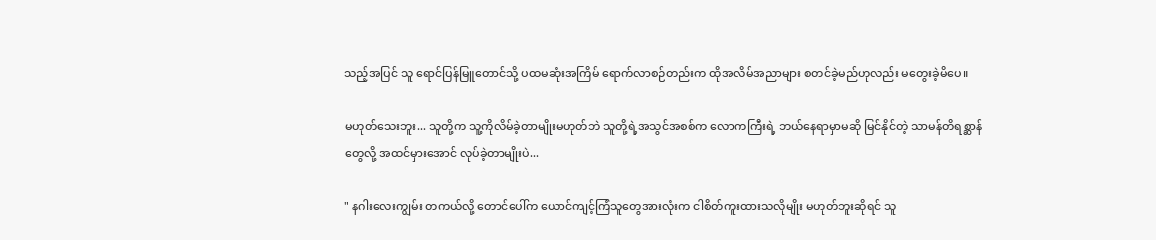သည့်အပြင် သူ ရောင်ပြန်မြူတောင်သို့ ပထမဆုံးအကြိမ် ရောက်လာစဉ်တည်းက ထိုအလိမ်အညာများ စတင်ခဲ့မည်ဟုလည်း မတွေးခဲ့မိပေ။

မဟုတ်သေးဘူး... သူတို့က သူ့ကိုလိမ်ခဲ့တာမျိုးမဟုတ်ဘဲ သူတို့ရဲ့အသွင်အစစ်က လောကကြီးရဲ့ ဘယ်နေရာမှာမဆို မြင်နိုင်တဲ့ သာမန်တိရစ္ဆာန်တွေလို့ အထင်မှားအောင် လုပ်ခဲ့တာမျိုးပဲ...

" နဂါးလေးကျွမ်း တကယ်လို့ တောင်ပေါ်က ယောင်ကျင့်ကြံသူတွေအားလုံးက ငါစိတ်ကူးထားသလိုမျိုး မဟုတ်ဘူးဆိုရင် သူ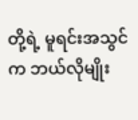တို့ရဲ့ မူရင်းအသွင်က ဘယ်လိုမျိုး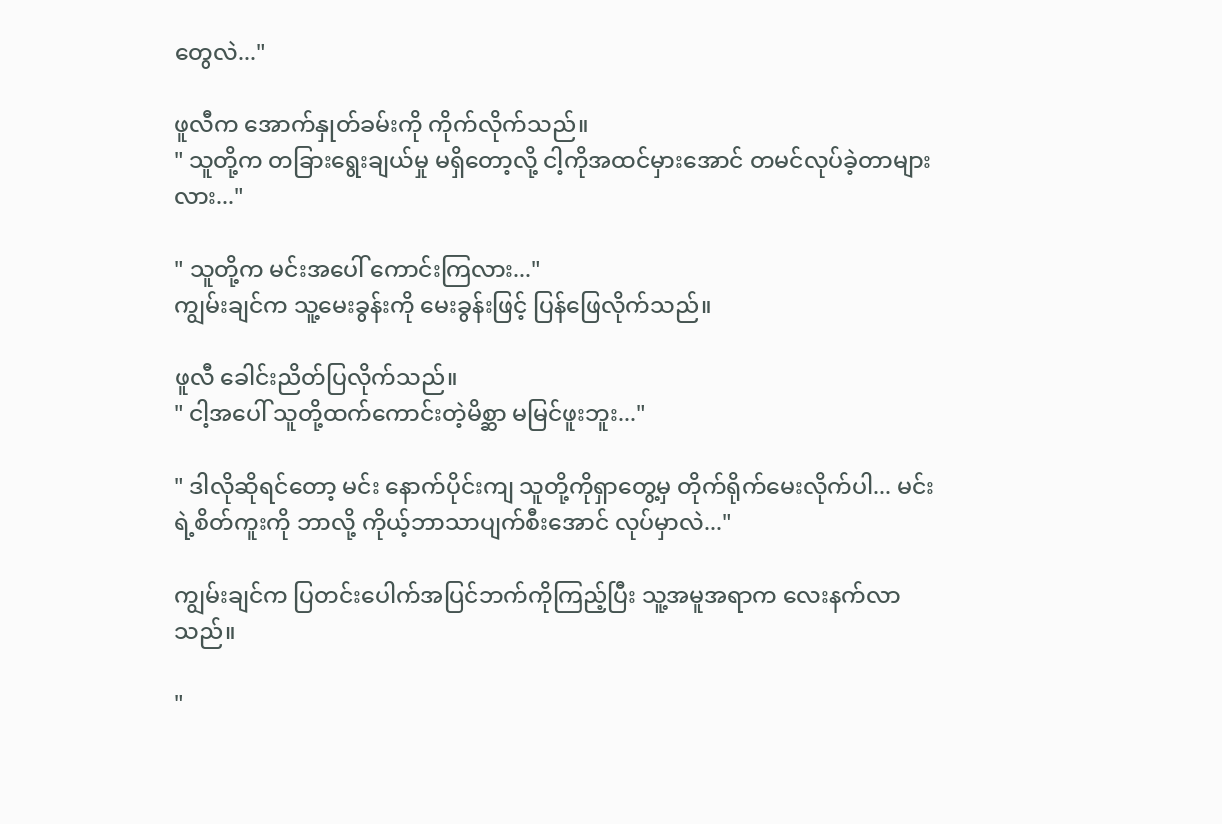တွေလဲ..."

ဖူလီက အောက်နှုတ်ခမ်းကို ကိုက်လိုက်သည်။
" သူတို့က တခြားရွေးချယ်မှု မရှိတော့လို့ ငါ့ကိုအထင်မှားအောင် တမင်လုပ်ခဲ့တာများလား..."

" သူတို့က မင်းအပေါ် ကောင်းကြလား..."
ကျွမ်းချင်က သူ့မေးခွန်းကို မေးခွန်းဖြင့် ပြန်ဖြေလိုက်သည်။

ဖူလီ ခေါင်းညိတ်ပြလိုက်သည်။
" ငါ့အပေါ် သူတို့ထက်ကောင်းတဲ့မိစ္ဆာ မမြင်ဖူးဘူး..."

" ဒါလိုဆိုရင်တော့ မင်း နောက်ပိုင်းကျ သူတို့ကိုရှာတွေ့မှ တိုက်ရိုက်မေးလိုက်ပါ... မင်းရဲ့စိတ်ကူးကို ဘာလို့ ကိုယ့်ဘာသာပျက်စီးအောင် လုပ်မှာလဲ..."

ကျွမ်းချင်က ပြတင်းပေါက်အပြင်ဘက်ကိုကြည့်ပြီး သူ့အမူအရာက လေးနက်လာသည်။

"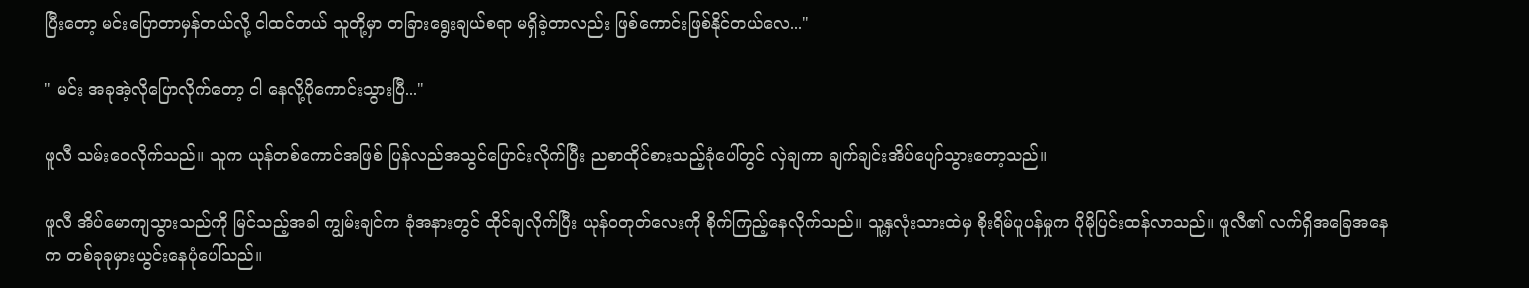ပြီးတော့ မင်းပြောတာမှန်တယ်လို့ ငါထင်တယ် သူတို့မှာ တခြားရွေးချယ်စရာ မရှိခဲ့တာလည်း ဖြစ်ကောင်းဖြစ်နိုင်တယ်လေ..."

" မင်း အခုအဲ့လိုပြောလိုက်တော့ ငါ နေလို့ပိုကောင်းသွားပြီ..."

ဖူလီ သမ်းဝေလိုက်သည်။ သူက ယုန်တစ်ကောင်အဖြစ် ပြန်လည်အသွင်ပြောင်းလိုက်ပြီး ညစာထိုင်စားသည့်ခုံပေါ်တွင် လှဲချကာ ချက်ချင်းအိပ်ပျော်သွားတော့သည်။

ဖူလီ အိပ်မောကျသွားသည်ကို မြင်သည့်အခါ ကျွမ်းချင်က ခုံအနားတွင် ထိုင်ချလိုက်ပြီး ယုန်ဝတုတ်လေးကို စိုက်ကြည့်နေလိုက်သည်။ သူ့နှလုံးသားထဲမှ စိုးရိမ်ပူပန်မှုက ပိုမိုပြင်းထန်လာသည်။ ဖူလီ၏ လက်ရှိအခြေအနေက တစ်ခုခုမှားယွင်းနေပုံပေါ်သည်။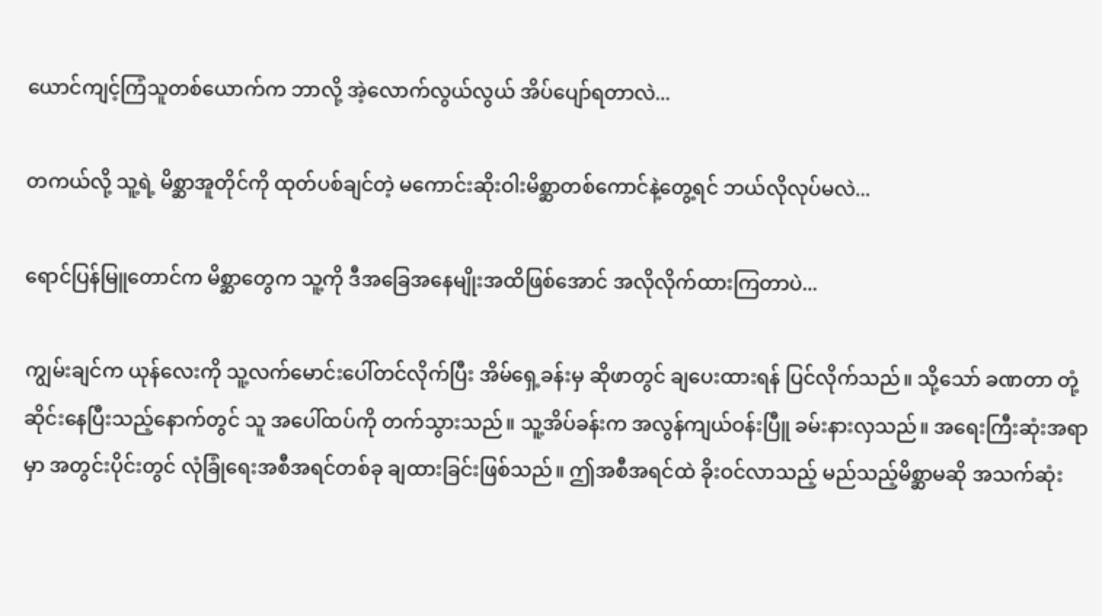ယောင်ကျင့်ကြံသူတစ်ယောက်က ဘာလို့ အဲ့လောက်လွယ်လွယ် အိပ်ပျော်ရတာလဲ...

တကယ်လို့ သူ့ရဲ့ မိစ္ဆာအူတိုင်ကို ထုတ်ပစ်ချင်တဲ့ မကောင်းဆိုးဝါးမိစ္ဆာတစ်ကောင်နဲ့တွေ့ရင် ဘယ်လိုလုပ်မလဲ...

ရောင်ပြန်မြူတောင်က မိစ္ဆာတွေက သူ့ကို ဒီအခြေအနေမျိုးအထိဖြစ်အောင် အလိုလိုက်ထားကြတာပဲ...

ကျွမ်းချင်က ယုန်လေးကို သူ့လက်မောင်းပေါ်တင်လိုက်ပြီး အိမ်ရှေ့ခန်းမှ ဆိုဖာတွင် ချပေးထားရန် ပြင်လိုက်သည်။ သို့သော် ခဏတာ တုံ့ဆိုင်းနေပြီးသည့်နောက်တွင် သူ အပေါ်ထပ်ကို တက်သွားသည်။ သူ့အိပ်ခန်းက အလွန်ကျယ်ဝန်းပြီူ ခမ်းနားလှသည်။ အရေးကြီးဆုံးအရာမှာ အတွင်းပိုင်းတွင် လုံခြုံရေးအစီအရင်တစ်ခု ချထားခြင်းဖြစ်သည်။ ဤအစီအရင်ထဲ ခိုးဝင်လာသည့် မည်သည့်မိစ္ဆာမဆို အသက်ဆုံး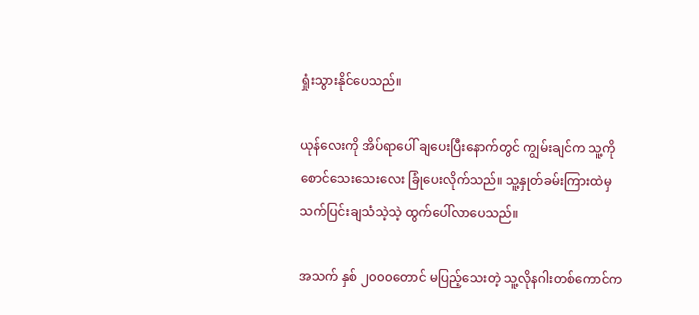ရှုံးသွားနိုင်ပေသည်။

ယုန်လေးကို အိပ်ရာပေါ် ချပေးပြီးနောက်တွင် ကျွမ်းချင်က သူ့ကို စောင်သေးသေးလေး ခြုံပေးလိုက်သည်။ သူ့နှုတ်ခမ်းကြားထဲမှ သက်ပြင်းချသံသဲ့သဲ့ ထွက်ပေါ်လာပေသည်။

အသက် နှစ် ၂၀၀၀တောင် မပြည့်သေးတဲ့ သူ့လိုနဂါးတစ်ကောင်က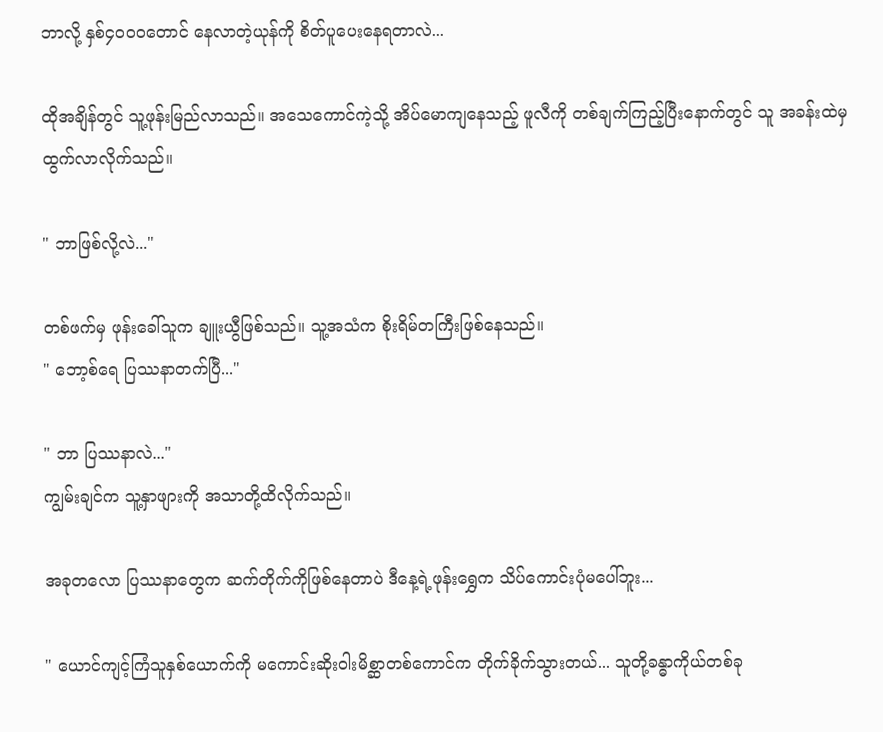ဘာလို့ နှစ်၄၀၀၀တောင် နေလာတဲ့ယုန်ကို စိတ်ပူပေးနေရတာလဲ...

ထိုအချိန်တွင် သူ့ဖုန်းမြည်လာသည်။ အသေကောင်ကဲ့သို့ အိပ်မောကျနေသည့် ဖူလီကို တစ်ချက်ကြည့်ပြီးနောက်တွင် သူ အခန်းထဲမှ ထွက်လာလိုက်သည်။

" ဘာဖြစ်လို့လဲ..."

တစ်ဖက်မှ ဖုန်းခေါ်သူက ချူးယွီဖြစ်သည်။ သူ့အသံက စိုးရိမ်တကြီးဖြစ်နေသည်။
" ဘော့စ်ရေ ပြဿနာတက်ပြီ..."

" ဘာ ပြဿနာလဲ..."
ကျွမ်းချင်က သူ့နှာဖျားကို အသာတို့ထိလိုက်သည်။

အခုတလော ပြဿနာတွေက ဆက်တိုက်ကိုဖြစ်နေတာပဲ ဒီနေ့ရဲ့ဖုန်းရွှေက သိပ်ကောင်းပုံမပေါ်ဘူး...

" ယောင်ကျင့်ကြံသူနှစ်ယောက်ကို မကောင်းဆိုးဝါးမိစ္ဆာတစ်ကောင်က တိုက်ခိုက်သွားတယ်... သူတို့ခန္ဓာကိုယ်တစ်ခု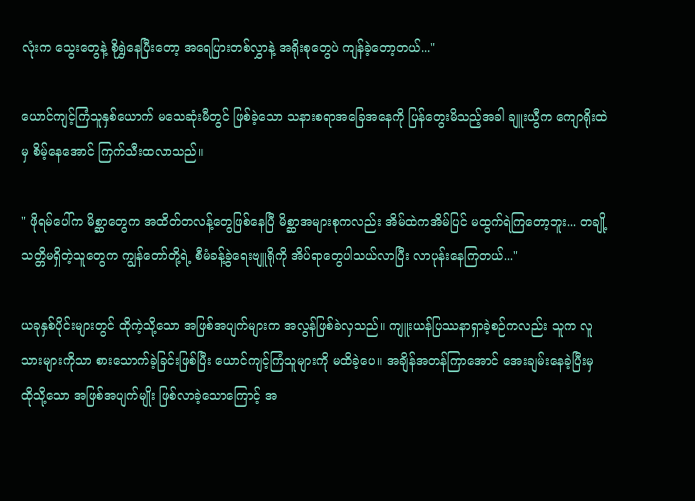လုံးက သွေးတွေနဲ့ စိုရွှဲနေပြီးတော့ အရေပြားတစ်လွှာနဲ့ အရိုးစုတွေပဲ ကျန်ခဲ့တော့တယ်..."

ယောင်ကျင့်ကြံသူနှစ်ယောက် မသေဆုံးမီတွင် ဖြစ်ခဲ့သော သနားစရာအခြေအနေကို ပြန်တွေးမိသည့်အခါ ချူးယွီက ကျောရိုးထဲမှ စိမ့်နေအောင် ကြက်သီးထလာသည်။

" ဖိုရမ်ပေါ်က မိစ္ဆာတွေက အထိတ်တလန့်တွေဖြစ်နေပြီ မိစ္ဆာအများစုကလည်း အိမ်ထဲကအိမ်ပြင် မထွက်ရဲကြတော့ဘူး... တချို့ သတ္တိမရှိတဲ့သူတွေက ကျွန်တော်တို့ရဲ့ စီမံခန့်ခွဲရေးဗျူရိုကို အိပ်ရာတွေပါသယ်လာပြီး လာပုန်းနေကြတယ်..."

ယခုနှစ်ပိုင်းများတွင် ထိုကဲ့သို့သော အဖြစ်အပျက်များက အလွန်ဖြစ်ခဲလှသည်။ ကျူးယန်ပြဿနာရှာခဲ့စဉ်ကလည်း သူက လူသားများကိုသာ စားသောက်ခဲ့ခြင်းဖြစ်ပြီး ယောင်ကျင့်ကြံသူများကို မထိခဲ့ပေ။ အချိန်အတန်ကြာအောင် အေးချမ်းနေခဲ့ပြီးမှ ထိုသို့သော အဖြစ်အပျက်မျိုး ဖြစ်လာခဲ့သောကြောင့် အ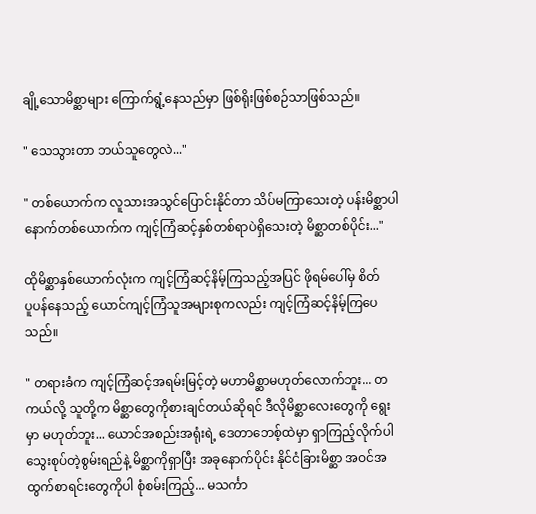ချို့သောမိစ္ဆာများ ကြောက်ရွံ့နေသည်မှာ ဖြစ်ရိုးဖြစ်စဉ်သာဖြစ်သည်။

" သေသွားတာ ဘယ်သူတွေလဲ..."

" တစ်ယောက်က လူသားအသွင်ပြောင်းနိုင်တာ သိပ်မကြာသေးတဲ့ ပန်းမိစ္ဆာပါ နောက်တစ်ယောက်က ကျင့်ကြံဆင့်နှစ်တစ်ရာပဲရှိသေးတဲ့ မိစ္ဆာတစ်ပိုင်း..."

ထိုမိစ္ဆာနှစ်ယောက်လုံးက ကျင့်ကြံဆင့်နိမ့်ကြသည့်အပြင် ဖိုရမ်ပေါ်မှ စိတ်ပူ‌ပန်နေသည့် ယောင်ကျင့်ကြံသူအများစုကလည်း ကျင့်ကြံဆင့်နိမ့်ကြပေသည်။

" တရားခံက ကျင့်ကြံဆင့်အရမ်းမြင့်တဲ့ မဟာမိစ္ဆာမဟုတ်လောက်ဘူး... တကယ်လို့ သူတို့က မိစ္ဆာတွေကိုစားချင်တယ်ဆိုရင် ဒီလိုမိစ္ဆာလေးတွေကို ရွေးမှာ မဟုတ်ဘူး... ယောင်အစည်းအရုံးရဲ့ ဒေတာဘေစ့်ထဲမှာ ရှာကြည့်လိုက်ပါ သွေးစုပ်တဲ့စွမ်းရည်နဲ့ မိစ္ဆာကိုရှာပြီး အခုနောက်ပိုင်း နိုင်ငံခြားမိစ္ဆာ အဝင်အထွက်စာရင်းတွေကိုပါ စုံစမ်းကြည့်... မသင်္ကာ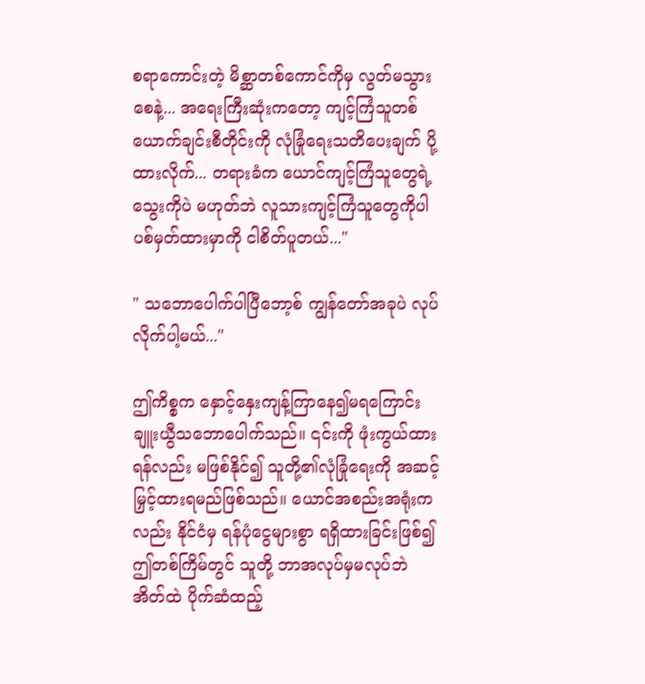စရာကောင်းတဲ့ မိစ္ဆာတစ်ကောင်ကိုမှ လွတ်မသွားစေနဲ့... အရေးကြီးဆုံးကတော့ ကျင့်ကြံသူတစ်ယောက်ချင်းစီတိုင်းကို လုံခြုံရေးသတိပေးချက် ပို့ထားလိုက်... တရားခံက ယောင်ကျင့်ကြံသူတွေရဲ့သွေးကိုပဲ မဟုတ်ဘဲ လူသားကျင့်ကြံသူတွေကိုပါ ပစ်မှတ်ထားမှာကို ငါစိတ်ပူတယ်..."

" သဘောပေါက်ပါပြီဘော့စ် ကျွန်တော်အခုပဲ လုပ်လိုက်ပါ့မယ်..."

ဤကိစ္စက နှောင့်နှေးကျန့်ကြာနေ၍မရကြောင်း ချူးယွီသဘောပေါက်သည်။ ၎င်းကို ဖုံးကွယ်ထားရန်လည်း မဖြစ်နိုင်၍ သူတို့၏လုံခြုံရေးကို အဆင့်မြှင့်ထားရမည်ဖြစ်သည်။ ယောင်အစည်းအရုံးကလည်း နိုင်ငံမှ ရန်ပုံငွေများစွာ ရရှိထားခြင်းဖြစ်၍ ဤတစ်ကြိမ်တွင် သူတို့ ဘာအလုပ်မှမလုပ်ဘဲ အိတ်ထဲ ပိုက်ဆံထည့်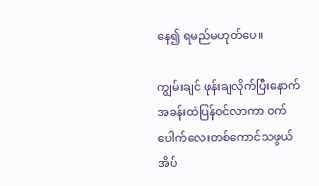နေ၍ ရမည်မဟုတ်ပေ။

ကျွမ်းချင် ဖုန်းချလိုက်ပြီးနောက် အခန်းထဲပြန်ဝင်လာကာ ဝက်ပေါက်လေးတစ်ကောင်သဖွယ် အိပ်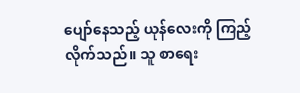ပျော်နေသည့် ယုန်လေးကို ကြည့်လိုက်သည်။ သူ စာရေး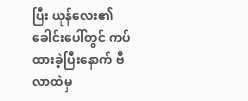ပြီး ယုန်လေး၏ခေါင်းပေါ်တွင် ကပ်ထားခဲ့ပြီးနောက် ဗီလာထဲမှ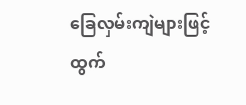ခြေလှမ်းကျဲများဖြင့် ထွက်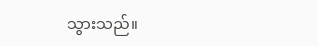သွားသည်။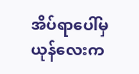အိပ်ရာပေါ်မှ ယုန်လေးက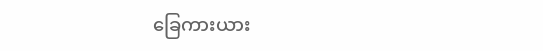ခြေကားယား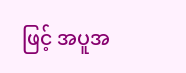ဖြင့် အပူအ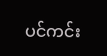ပင်ကင်း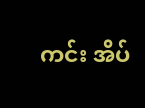ကင်း အိပ်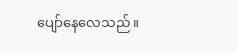ပျော်နေလေသည်။